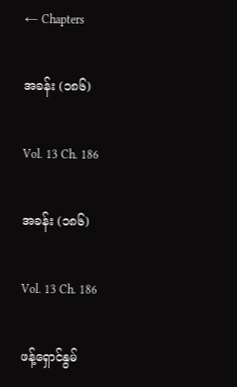← Chapters

အခန်း (၁၈၆)

Vol. 13 Ch. 186

အခန်း (၁၈၆)

Vol. 13 Ch. 186

ဖန့်ရှောင်နွမ်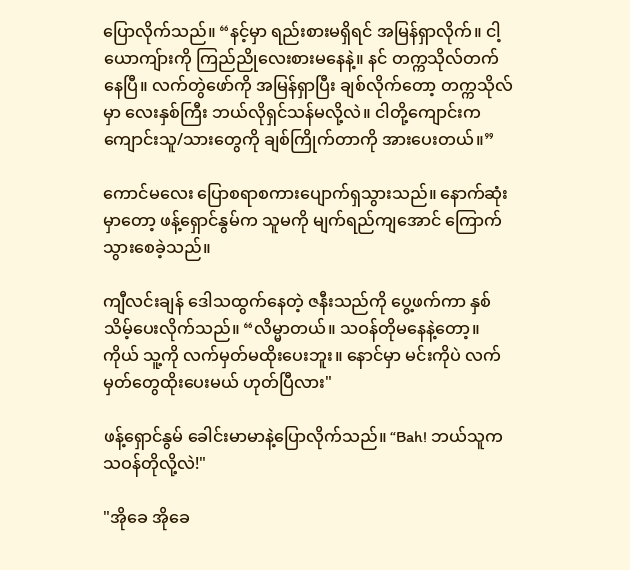ပြောလိုက်သည်။ “နင့်မှာ ရည်းစားမရှိရင် အမြန်ရှာလိုက်။ ငါ့ယောကျ်ားကို ကြည်ညိုလေးစားမနေနဲ့။ နင် တက္ကသိုလ်တက်နေပြီ။ လက်တွဲဖော်ကို အမြန်ရှာပြီး ချစ်လိုက်တော့ တက္ကသိုလ်မှာ လေးနှစ်ကြီး ဘယ်လိုရှင်သန်မလို့လဲ။ ငါတို့ကျောင်းက ကျောင်းသူ/သားတွေကို ချစ်ကြိုက်တာကို အားပေးတယ်။”

ကောင်မလေး ပြောစရာစကားပျောက်ရှသွားသည်။ နောက်ဆုံးမှာတော့ ဖန့်ရှောင်နွမ်က သူမကို မျက်ရည်ကျအောင် ကြောက်သွားစေခဲ့သည်။

ကျီလင်းချန် ဒေါသထွက်နေတဲ့ ဇနီးသည်ကို ပွေ့ဖက်ကာ နှစ်သိမ့်ပေးလိုက်သည်။ “လိမ္မာတယ်။ သဝန်တိုမနေနဲ့တော့။ ကိုယ် သူ့ကို လက်မှတ်မထိုးပေးဘူး။ နောင်မှာ မင်းကိုပဲ လက်မှတ်တွေထိုးပေးမယ် ဟုတ်ပြီလား"

ဖန့်ရှောင်နွမ် ခေါင်းမာမာနဲ့ပြောလိုက်သည်။ “Bah! ဘယ်သူက သဝန်တိုလို့လဲ!"

"အိုခေ အိုခေ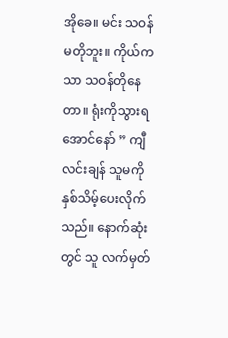အိုခေ။ မင်း သဝန်မတိုဘူး။ ကိုယ်ကသာ သဝန်တိုနေတာ။ ရုံးကိုသွားရအောင်နော် ” ကျီလင်းချန် သူမကို နှစ်သိမ့်ပေးလိုက်သည်။ နောက်ဆုံးတွင် သူ လက်မှတ်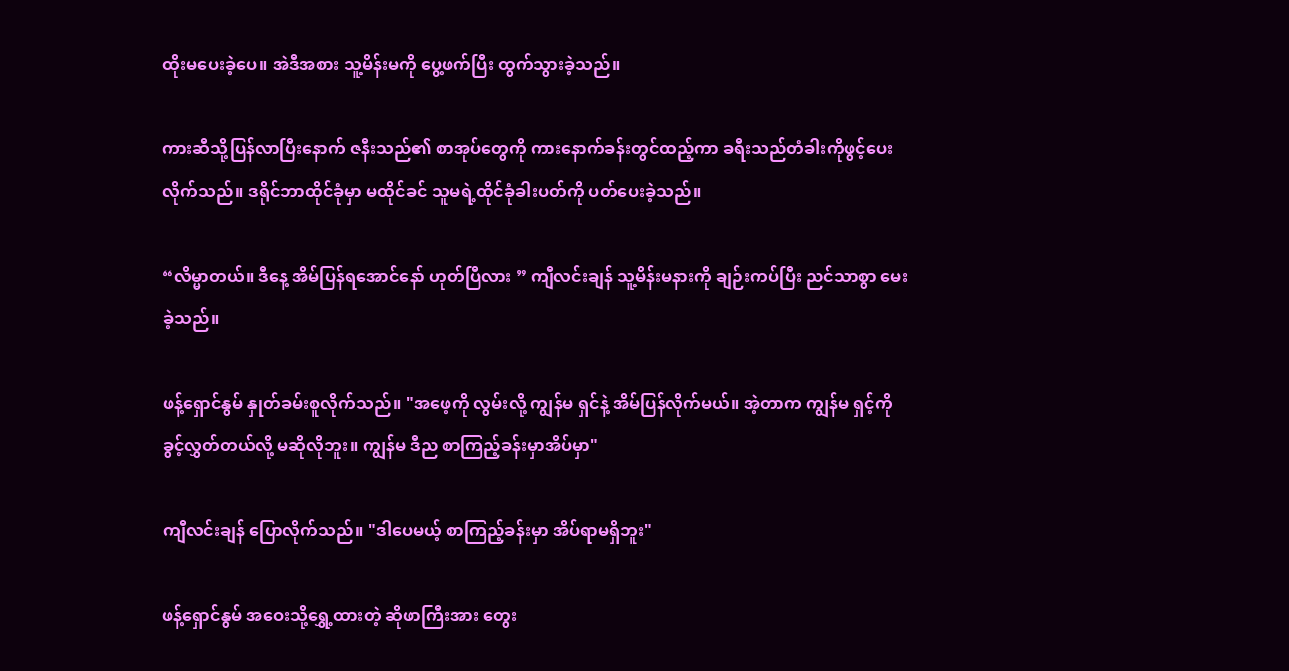ထိုးမပေးခဲ့ပေ။ အဲဒီအစား သူ့မိန်းမကို ပွေ့ဖက်ပြီး ထွက်သွားခဲ့သည်။

ကားဆီသို့ပြန်လာပြီးနောက် ဇနီးသည်၏ စာအုပ်တွေကို ကားနောက်ခန်းတွင်ထည့်ကာ ခရီးသည်တံခါးကိုဖွင့်ပေးလိုက်သည်။ ဒရိုင်ဘာထိုင်ခုံမှာ မထိုင်ခင် သူမရဲ့ထိုင်ခုံခါးပတ်ကို ပတ်ပေးခဲ့သည်။

“လိမ္မာတယ်။ ဒီနေ့ အိမ်ပြန်ရအောင်နော် ဟုတ်ပြီလား ” ကျီလင်းချန် သူ့မိန်းမနားကို ချဉ်းကပ်ပြီး ညင်သာစွာ မေးခဲ့သည်။

ဖန့်ရှောင်နွမ် နှုတ်ခမ်းစူလိုက်သည်။ "အဖေ့ကို လွမ်းလို့ ကျွန်မ ရှင်နဲ့ အိမ်ပြန်လိုက်မယ်။ အဲ့တာက ကျွန်မ ရှင့်ကို ခွင့်လွှတ်တယ်လို့ မဆိုလိုဘူး။ ကျွန်မ ဒီည စာကြည့်ခန်းမှာအိပ်မှာ"

ကျီလင်းချန် ပြောလိုက်သည်။ "ဒါပေမယ့် စာကြည့်ခန်းမှာ အိပ်ရာမရှိဘူး"

ဖန့်ရှောင်နွမ် အဝေးသို့ရွှေ့ထားတဲ့ ဆိုဖာကြီးအား တွေး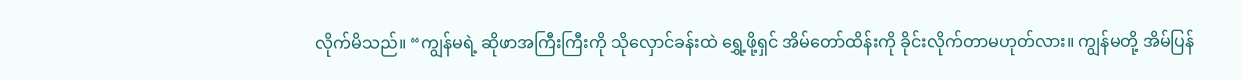လိုက်မိသည်။ “ကျွန်မရဲ့ ဆိုဖာအကြီးကြီးကို သိုလှောင်ခန်းထဲ ရွှေ့ဖို့ရှင် အိမ်တော်ထိန်းကို ခိုင်းလိုက်တာမဟုတ်လား။ ကျွန်မတို့ အိမ်ပြန်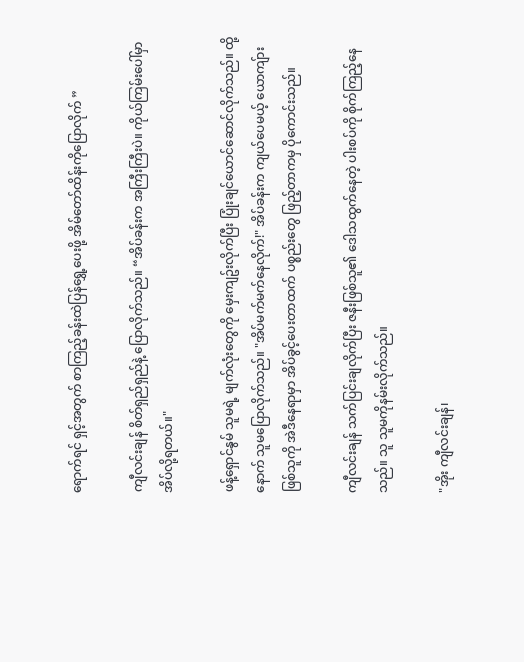ရောက်ရင် ရှင့်အတွက် စာကြည့်ခန်းထဲပြန်ရွှေ့ပေးဖို့ အိမ်တော်ထိန်းကိုပြောလိုက် ”

ကျီလင်းချန် စိတ်ရှည်ရှည်နဲ့ ပြောလိုက်သည်။ “အိပ်ခန်းက အကြီးကြီးပဲ။ ကိုယ်ကြမ်းပေါ်မှာ အိပ်လို့ရတယ်။"

ဖန့်ရှောင်နွမ် သူမရဲ့ မျက်လုံးတွေကို မှေးကျဥ်းလိုက်ပြီး ပြုံးချင်ယောင်ဆောင်လိုက်သည်။ ထို့နောက် သူမပြောလိုက်သည်။ "အိပ်မက်မက်နေလိုက်!" အိပ်ခန်းက ကျယ်ပေမယ့် ယောကျ်ားဖြစ်သူကို အဲဒီနေရာမှာ အိပ်ခွင့်ပေးတာထက် ပစ္စည်းတွေ ဖြည့်တာကမှ ပိုကောင်းသည်။

ကျီလင်းချန် သက်ပြင်းချလိုက်ပြီး ဇနီးဖြစ်သူ၏ ဒေါသထွက်နေတဲ့ ပါးစပ်ကို စိုက်ကြည့်နေသည်။ သူ သူမကိုနမ်းလိုက်သည်။

"အိုး ကျီလင်းချန်၊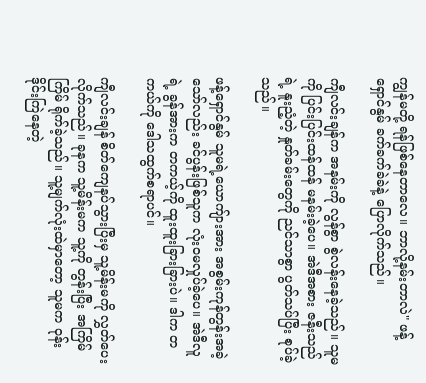ကျွန်မတို့ ရန်ဖြစ်နေတာလေ။ ဘာလို့နမ်းတာလဲ" ဖန့်ရှောင်နွမ် ခက်ခက်ခဲခဲနဲ့ ပြောလိုက်သည်။

ကျီလင်းချန်က အနမ်းကို လွန်စွာ စွဲလန်းနေခဲ့သည်။ သူမကို ပြင်းပြင်းထန်ထန် မနမ်းခဲ့ပေ။ အဲဒီအစား ဇနီးသည်ရဲ့ နူးညံ့တဲ့ နှုတ်ခမ်းတွေကို ညင်သာစွာ ပွတ်သပ်ပြီး စုပ်ခဲ့သည်။

ဖန့်ရှောင်နွမ် သူမရဲ့ယောကျ်ားအား အစွမ်းကုန်တွန်းအခဲ့သော်လည်း ခင်ပွန်းဖြစ်သူက လုံးဝမလှုပ်ခဲ့ပေ။ အဲဒီလူရဲ့ ခွန်အားက တကယ့်ကို ထူးထူးခြားခြားပဲ။ ဒါက တကယ်ကို ဒေါသထွက်စရာပင်။

ကျီလင်းချန် စိတ်ကျေနပ်သွားပြီးမှ သူ့မိန်းမကို လွှတ်ပေးလိုက်သည်။ ခုနက သူ့မိန်းမက သူ့ကို တွန်းပြီး အကြိမ်ကြိမ် ရိုက်ခဲ့သည်။ သူ့မျက်လုံးထဲမှာတော့ သူမက ဝုန်းဒိုင်းကြဲနေတဲ့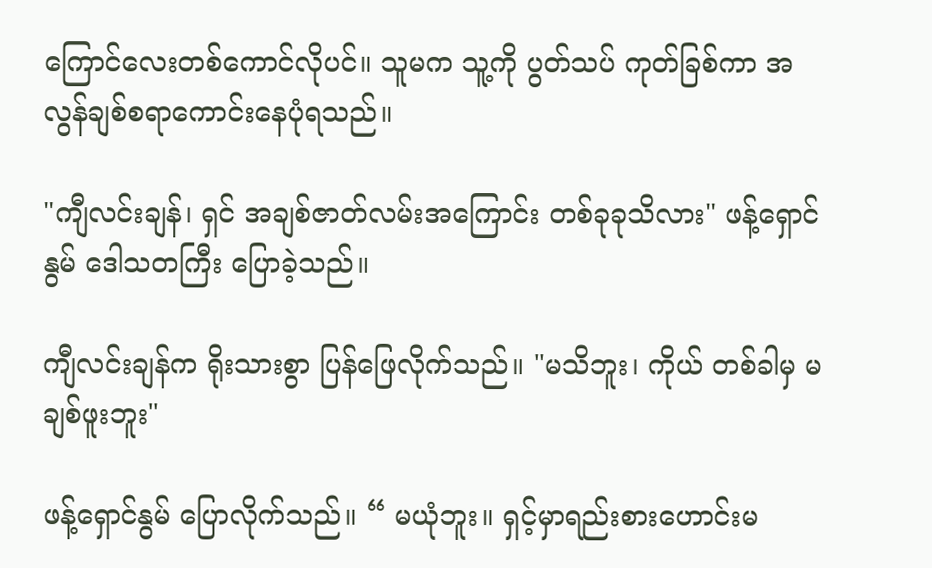ကြောင်လေးတစ်ကောင်လိုပင်။ သူမက သူ့ကို ပွတ်သပ် ကုတ်ခြစ်ကာ အလွန်ချစ်စရာကောင်းနေပုံရသည်။

"ကျီလင်းချန်၊ ရှင် အချစ်ဇာတ်လမ်းအကြောင်း တစ်ခုခုသိလား" ဖန့်ရှောင်နွမ် ဒေါသတကြီး ပြောခဲ့သည်။

ကျီလင်းချန်က ရိုးသားစွာ ပြန်ဖြေလိုက်သည်။ "မသိဘူး၊ ကိုယ် တစ်ခါမှ မချစ်ဖူးဘူး"

ဖန့်ရှောင်နွမ် ပြောလိုက်သည်။ “ မယုံဘူး။ ရှင့်မှာရည်းစားဟောင်းမ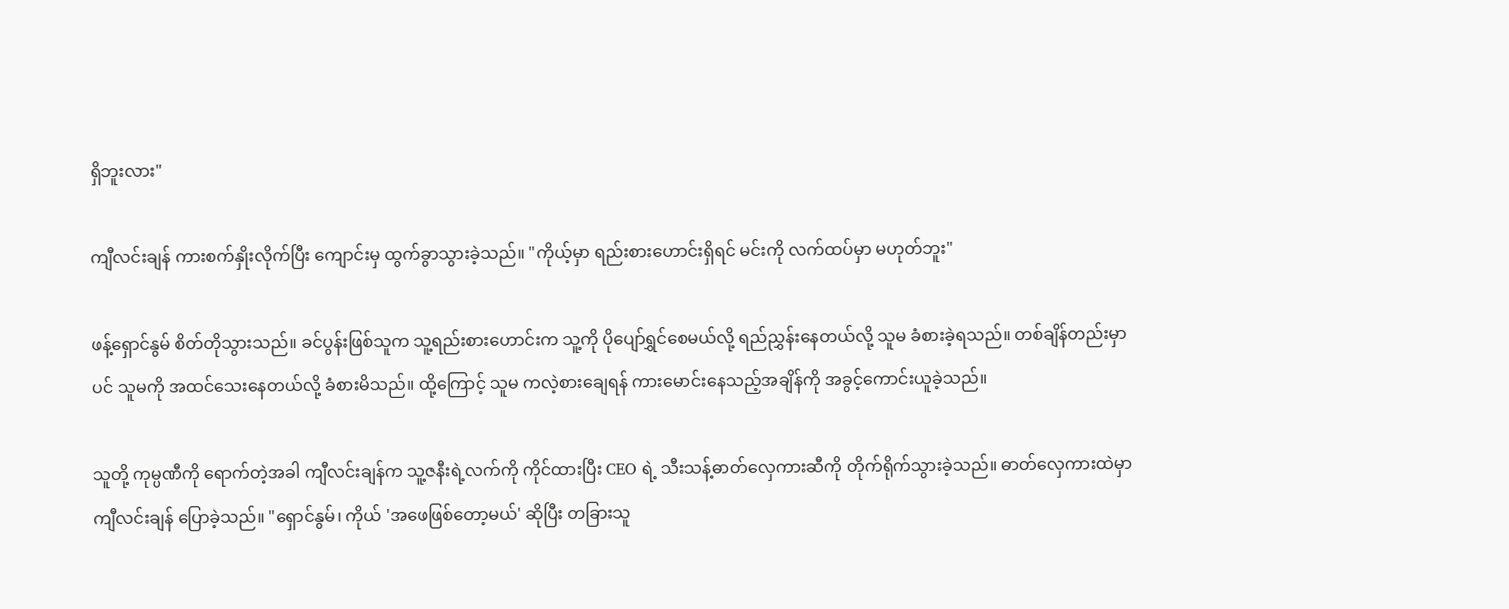ရှိဘူးလား"

ကျီလင်းချန် ကားစက်နှိုးလိုက်ပြီး ကျောင်းမှ ထွက်ခွာသွားခဲ့သည်။ "ကိုယ့်မှာ ရည်းစားဟောင်းရှိရင် မင်းကို လက်ထပ်မှာ မဟုတ်ဘူး"

ဖန့်ရှောင်နွမ် စိတ်တိုသွားသည်။ ခင်ပွန်းဖြစ်သူက သူ့ရည်းစားဟောင်းက သူ့ကို ပိုပျော်ရွှင်စေမယ်လို့ ရည်ညွှန်းနေတယ်လို့ သူမ ခံစားခဲ့ရသည်။ တစ်ချိန်တည်းမှာပင် သူမကို အထင်သေးနေတယ်လို့ ခံစားမိသည်။ ထို့ကြောင့် သူမ ကလဲ့စားချေရန် ကားမောင်းနေသည့်အချိန်ကို အခွင့်ကောင်းယူခဲ့သည်။

သူတို့ ကုမ္ပဏီကို ရောက်တဲ့အခါ ကျီလင်းချန်က သူ့ဇနီးရဲ့လက်ကို ကိုင်ထားပြီး CEO ရဲ့ သီးသန့်ဓာတ်လှေကားဆီကို တိုက်ရိုက်သွားခဲ့သည်။ ဓာတ်လှေကားထဲမှာ ကျီလင်းချန် ပြောခဲ့သည်။ "ရှောင်နွမ်၊ ကိုယ် 'အဖေဖြစ်တော့မယ်' ဆိုပြီး တခြားသူ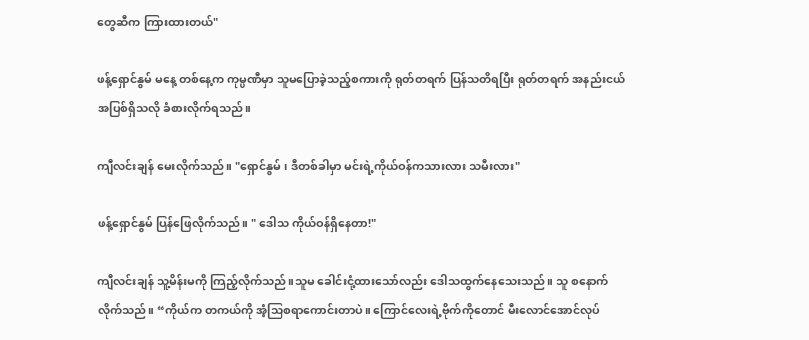တွေဆီက ကြားထားတယ်"

ဖန့်ရှောင်နွမ် မနေ့ တစ်နေ့က ကုမ္ပဏီမှာ သူမပြောခဲ့သည့်စကားကို ရုတ်တရက် ပြန်သတိရပြီး ရုတ်တရက် အနည်းငယ် အပြစ်ရှိသလို ခံစားလိုက်ရသည်။

ကျီလင်းချန် မေးလိုက်သည်။ "ရှောင်နွမ် ၊ ဒီတစ်ခါမှာ မင်းရဲ့ကိုယ်ဝန်ကသားလား သမီးလား"

ဖန့်ရှောင်နွမ် ပြန်ဖြေလိုက်သည်။ " ဒေါသ ကိုယ်ဝန်ရှိနေတာ!"

ကျီလင်းချန် သူ့မိန်းမကို ကြည့်လိုက်သည်။သူမ ခေါင်းငုံ့ထားသော်လည်း ဒေါသထွက်နေသေးသည်။ သူ စနောက်လိုက်သည်။ “ကိုယ်က တကယ်ကို အံ့သြစရာကောင်းတာပဲ။ ကြောင်လေးရဲ့ဗိုက်ကိုတောင် မီးလောင်အောင်လုပ်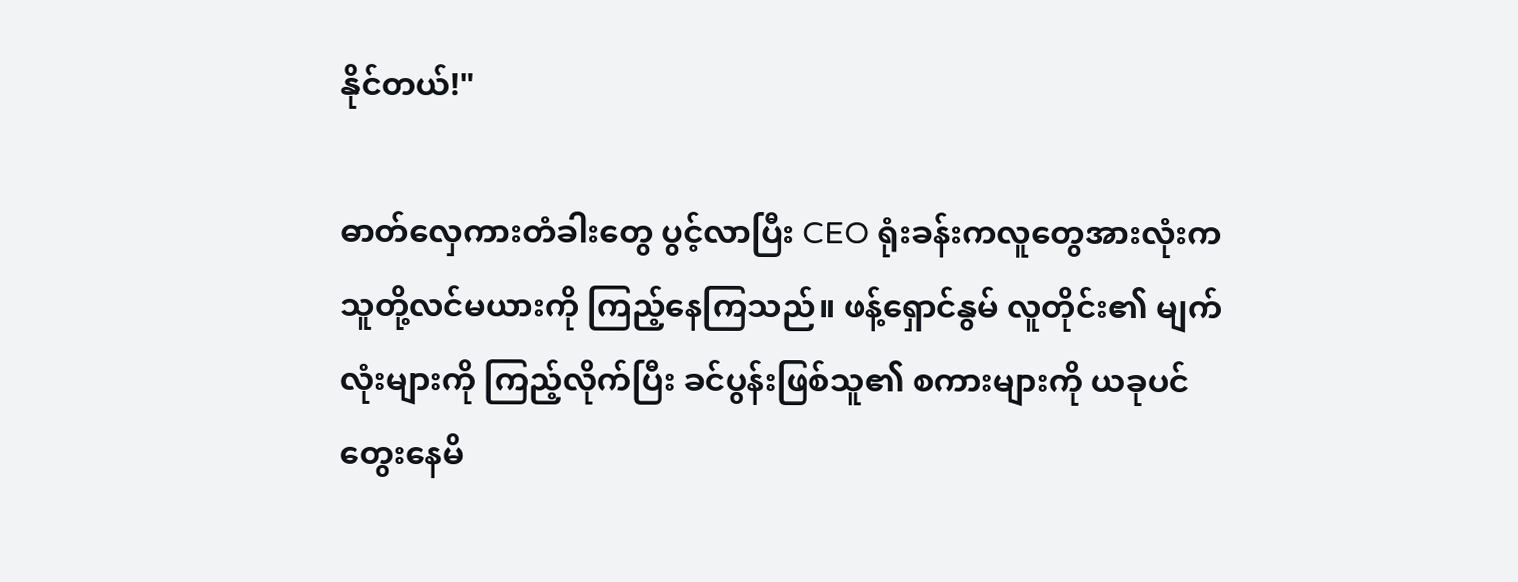နိုင်တယ်!"

ဓာတ်လှေကားတံခါးတွေ ပွင့်လာပြီး CEO ရုံးခန်းကလူတွေအားလုံးက သူတို့လင်မယားကို ကြည့်နေကြသည်။ ဖန့်ရှောင်နွမ် လူတိုင်း၏ မျက်လုံးများကို ကြည့်လိုက်ပြီး ခင်ပွန်းဖြစ်သူ၏ စကားများကို ယခုပင် တွေးနေမိ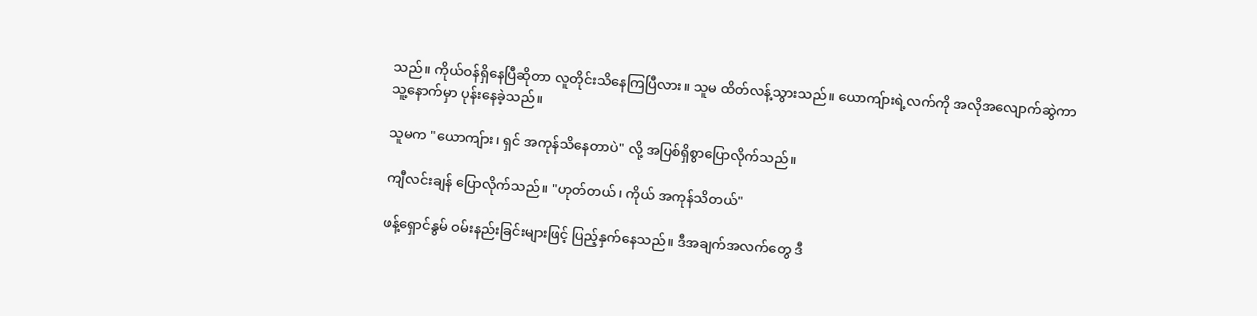သည်။ ကိုယ်ဝန်ရှိနေပြီဆိုတာ လူတိုင်းသိနေကြပြီလား။ သူမ ထိတ်လန့်သွားသည်။ ယောကျ်ားရဲ့လက်ကို အလိုအလျောက်ဆွဲကာ သူ့နောက်မှာ ပုန်းနေခဲ့သည်။

သူမက "ယောကျ်ား၊ ရှင် အကုန်သိနေတာပဲ" လို့ အပြစ်ရှိစွာပြောလိုက်သည်။

ကျီလင်းချန် ပြောလိုက်သည်။ "ဟုတ်တယ်၊ ကိုယ် အကုန်သိတယ်"

ဖန့်ရှောင်နွမ် ဝမ်းနည်းခြင်းများဖြင့် ပြည့်နှက်နေသည်။ ဒီအချက်အလက်တွေ ဒီ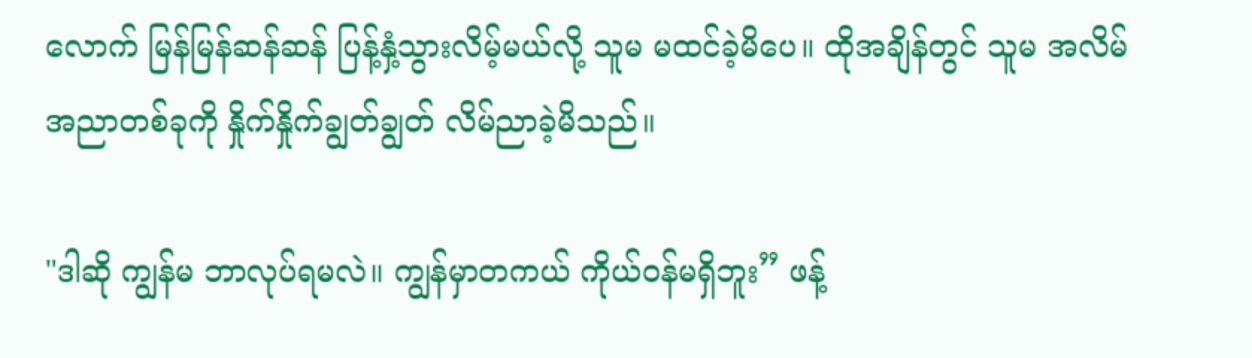လောက် မြန်မြန်ဆန်ဆန် ပြန့်နှံ့သွားလိမ့်မယ်လို့ သူမ မထင်ခဲ့မိပေ။ ထိုအချိန်တွင် သူမ အလိမ်အညာတစ်ခုကို နှိုက်နှိုက်ချွတ်ချွတ် လိမ်ညာခဲ့မိသည်။

"ဒါဆို ကျွန်မ ဘာလုပ်ရမလဲ။ ကျွန်မှာတကယ် ကိုယ်ဝန်မရှိဘူး” ဖန့်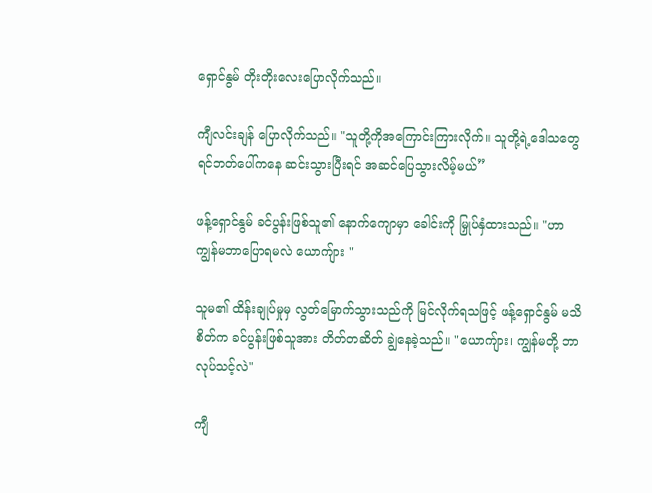ရှောင်နွမ် တိုးတိုးလေးပြောလိုက်သည်။

ကျီလင်းချန် ပြောလိုက်သည်။ "သူတို့ကိုအကြောင်းကြားလိုက်။ သူတို့ရဲ့ဒေါသတွေ ရင်ဘတ်ပေါ်ကနေ ဆင်းသွားပြီးရင် အဆင်ပြေသွားလိမ့်မယ်”

ဖန့်ရှောင်နွမ် ခင်ပွန်းဖြစ်သူ၏ နောက်ကျောမှာ ခေါင်းကို မြှုပ်နှံထားသည်။ "ဟာ ကျွန်မဘာပြောရမလဲ ယောကျ်ား "

သူမ၏ ထိန်းချုပ်မှုမှ လွတ်မြောက်သွားသည်ကို မြင်လိုက်ရသဖြင့် ဖန့်ရှောင်နွမ် မသိစိတ်က ခင်ပွန်းဖြစ်သူအား တိတ်တဆိတ် ချွဲနေခဲ့သည်။ "ယောကျ်ား၊ ကျွန်မတို့ ဘာလုပ်သင့်လဲ"

ကျီ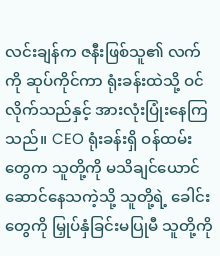လင်းချန်က ဇနီးဖြစ်သူ၏ လက်ကို ဆုပ်ကိုင်ကာ ရုံးခန်းထဲသို့ ဝင်လိုက်သည်နှင့် အားလုံးပြုံးနေကြသည်။ CEO ရုံးခန်းရှိ ဝန်ထမ်းတွေက သူတို့ကို မသိချင်ယောင်ဆောင်နေသကဲ့သို့ သူတို့ရဲ့ ခေါင်းတွေကို မြှုပ်နှံခြင်းမပြုမီ သူတို့ကို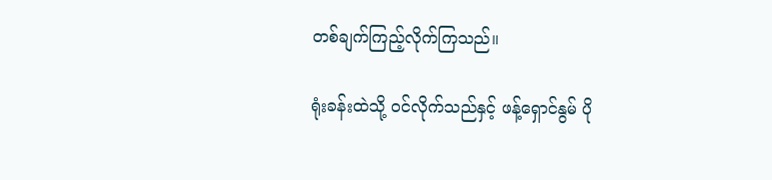တစ်ချက်ကြည့်လိုက်ကြသည်။

ရုံးခန်းထဲသို့ ဝင်လိုက်သည်နှင့် ဖန့်ရှောင်နွမ် ပို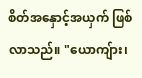စိတ်အနှောင့်အယှက် ဖြစ်လာသည်။ "ယောကျ်ား၊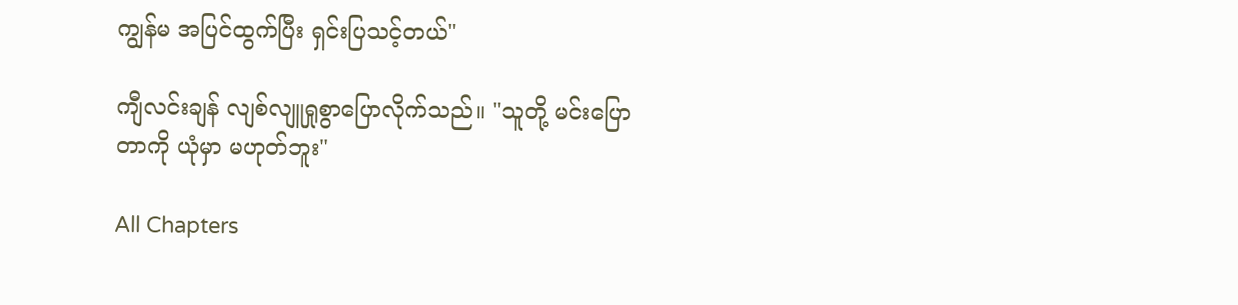ကျွန်မ အပြင်ထွက်ပြီး ရှင်းပြသင့်တယ်"

ကျီလင်းချန် လျစ်လျူရှုစွာပြောလိုက်သည်။ "သူတို့ မင်းပြောတာကို ယုံမှာ မဟုတ်ဘူး"

All Chapters